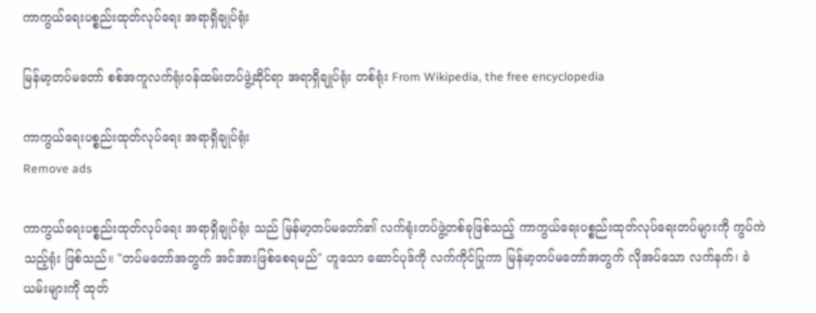ကာကွယ်ရေးပစ္စည်းထုတ်လုပ်ရေး အရာရှိချုပ်ရုံး

မြန်မာ့တပ်မတော် စစ်အကူလက်ရုံးဝန်ထမ်းတပ်ဖွဲ့ဆိုင်ရာ အရာရှိချုပ်ရုံး တစ်ရုံး From Wikipedia, the free encyclopedia

ကာကွယ်ရေးပစ္စည်းထုတ်လုပ်ရေး အရာရှိချုပ်ရုံး
Remove ads

ကာကွယ်ရေးပစ္စည်းထုတ်လုပ်ရေး အရာရှိချုပ်ရုံး သည် မြန်မာ့တပ်မတော်၏ လက်ရုံးတပ်ဖွဲ့တစ်ခုဖြစ်သည့် ကာကွယ်ရေးပစ္စည်းထုတ်လုပ်ရေးတပ်များကို ကွပ်ကဲသည့်ရုံး ဖြစ်သည်။ "တပ်မတော်အတွက် အင်အားဖြစ်စေရမည်" ဟူသော ဆောင်ပုဒ်ကို လက်ကိုင်ပြုကာ မြန်မာ့တပ်မတော်အတွက် လိုအပ်သော လက်နက်၊ ခဲယမ်းများကို ထုတ်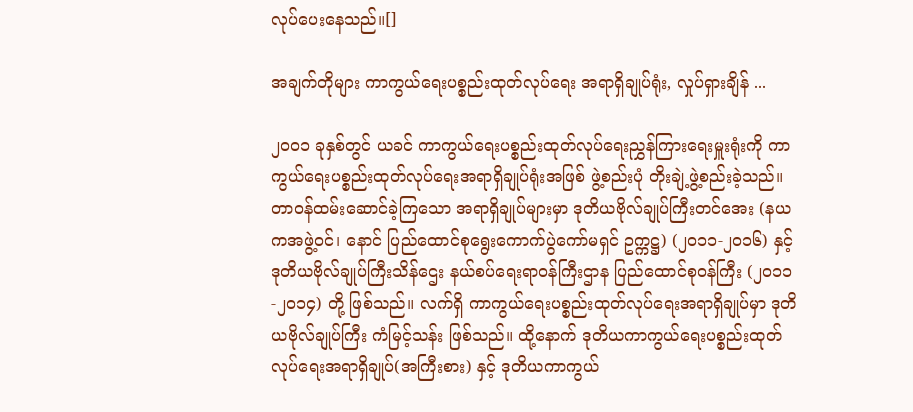လုပ်ပေးနေသည်။[]

အချက်တိုများ ကာကွယ်ရေးပစ္စည်းထုတ်လုပ်ရေး အရာရှိချုပ်ရုံး, လှုပ်ရှားချိန် ...

၂၀၀၁ ခုနှစ်တွင် ယခင် ကာကွယ်ရေးပစ္စည်းထုတ်လုပ်ရေးညွှန်ကြားရေးမှူးရုံးကို ကာကွယ်ရေးပစ္စည်းထုတ်လုပ်ရေးအရာရှိချုပ်ရုံးအဖြစ် ဖွဲ့စည်းပုံ တိုးချဲ့ဖွဲ့စည်းခဲ့သည်။ တာဝန်ထမ်းဆောင်ခဲ့ကြသော အရာရှိချုပ်များမှာ ဒုတိယဗိုလ်ချုပ်ကြီးတင်အေး (နယကအဖွဲ့ဝင်၊ နောင် ပြည်ထောင်စုရွေးကောက်ပွဲကော်မရှင် ဥက္ကဋ္ဌ) (၂၀၁၁-၂၀၁၆) နှင့် ဒုတိယဗိုလ်ချုပ်ကြီးသိန်ဌေး နယ်စပ်ရေးရာဝန်ကြီးဌာန ပြည်ထောင်စုဝန်ကြီး (၂၀၁၁-၂၀၁၄) တို့ ဖြစ်သည်။ လက်ရှိ ကာကွယ်ရေးပစ္စည်းထုတ်လုပ်ရေးအရာရှိချုပ်မှာ ဒုတိယဗိုလ်ချုပ်ကြီး ကံမြင့်သန်း ဖြစ်သည်။ ထို့နောက် ဒုတိယကာကွယ်ရေးပစ္စည်းထုတ်လုပ်ရေးအရာရှိချုပ်(အကြီးစား) နှင့် ဒုတိယကာကွယ်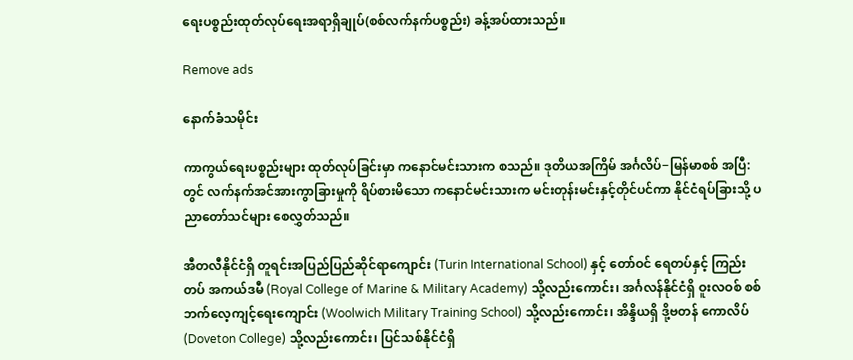ရေးပစ္စည်းထုတ်လုပ်ရေးအရာရှိချုပ်(စစ်လက်နက်ပစ္စည်း) ခန့်အပ်ထားသည်။

Remove ads

နောက်ခံသမိုင်း

ကာကွယ်ရေးပစ္စည်းများ ထုတ်လုပ်ခြင်းမှာ ကနောင်မင်းသားက စသည်။ ဒုတိယအကြိမ် အင်္ဂလိပ်−မြန်မာစစ် အပြီ:တွင် လက်နက်အင်အားကွာခြားမှုကို ရိပ်စားမိသော ကနောင်မင်းသားက မင်းတုန်းမင်းနှင့်တိုင်ပင်ကာ နိုင်ငံရပ်ခြားသို့ ပညာတော်သင်များ စေလွှတ်သည်။

အီတလီနိုင်ငံရှိ တူရင်းအပြည်ပြည်ဆိုင်ရာကျောင်း (Turin International School) နှင့် တော်ဝင် ရေတပ်နှင့် ကြည်းတပ် အကယ်ဒမီ (Royal College of Marine & Military Academy) သို့လည်းကောင်း၊ အင်္ဂလန်နိုင်ငံရှိ ဝူးလဝစ် စစ်ဘက်လေ့ကျင့်ရေးကျောင်း (Woolwich Military Training School) သို့လည်းကောင်း၊ အိန္ဒိယရှိ ဒို့ဗတန် ကောလိပ် (Doveton College) သို့လည်းကောင်း၊ ပြင်သစ်နိုင်ငံရှိ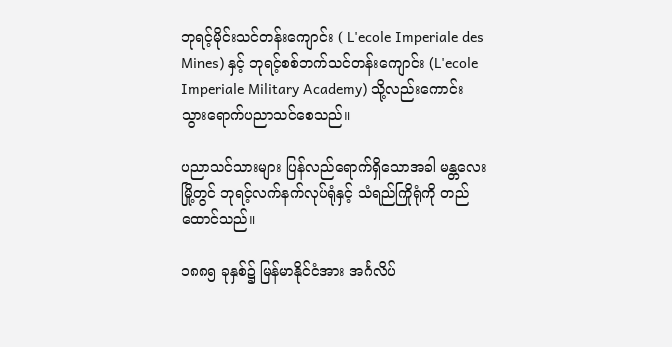ဘုရင့်မိုင်းသင်တန်းကျောင်း ( L'ecole Imperiale des Mines) နှင့် ဘုရင့်စစ်ဘက်သင်တန်းကျောင်း (L'ecole Imperiale Military Academy) သို့လည်းကောင်း သွားရောက်ပညာသင်စေသည်။

ပညာသင်သားများ ပြန်လည်ရောက်ရှိသောအခါ မန္တလေးမြို့တွင် ဘုရင့်လက်နက်လုပ်ရုံနှင့် သံရည်ကြိုရုံကို တည်ထောင်သည်။

၁၈၈၅ ခုနှစ်၌ မြန်မာနိုင်ငံအား အင်္ဂလိပ်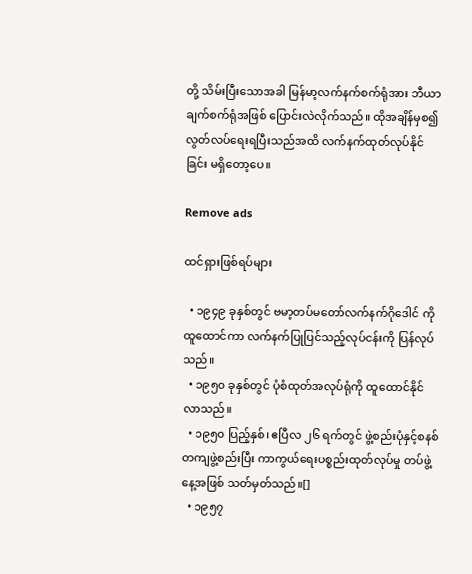တို့ သိမ်းပြီးသောအခါ မြန်မာ့လက်နက်စက်ရုံအား ဘီယာချက်စက်ရုံအဖြစ် ပြောင်းလဲလိုက်သည်။ ထိုအချိန်မှစ၍ လွတ်လပ်ရေးရပြီးသည်အထိ လက်နက်ထုတ်လုပ်နိုင်ခြင်း မရှိတော့ပေ။

Remove ads

ထင်ရှားဖြစ်ရပ်များ

  • ၁၉၄၉ ခုနှစ်တွင် ဗမာ့တပ်မတော်လက်နက်ဂိုဒေါင် ကို ထူထောင်ကာ လက်နက်ပြုပြင်သည့်လုပ်ငန်းကို ပြန်လုပ်သည်။
  • ၁၉၅၀ ခုနှစ်တွင် ပုံစံထုတ်အလုပ်ရုံကို ထူထောင်နိုင်လာသည်။
  • ၁၉၅၀ ပြည့်နှစ်၊ ဧပြီလ ၂၆ ရက်တွင် ဖွဲ့စည်းပုံနှင့်စနစ်တကျဖွဲ့စည်းပြီး ကာကွယ်ရေးပစ္စည်းထုတ်လုပ်မှု တပ်ဖွဲ့နေ့အဖြစ် သတ်မှတ်သည်။[]
  • ၁၉၅၇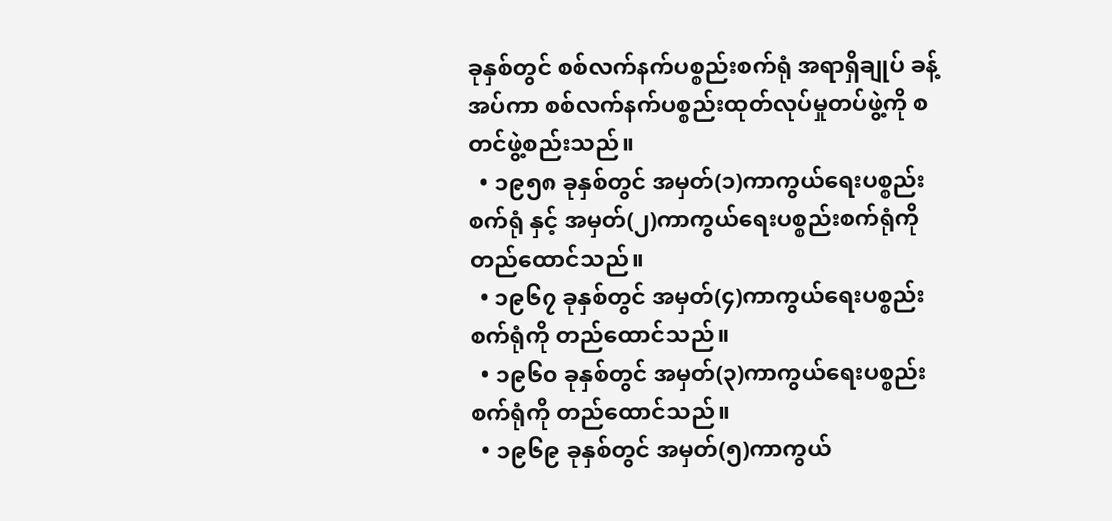ခုနှစ်တွင် စစ်လက်နက်ပစ္စည်းစက်ရုံ အရာရှိချုပ် ခန့်အပ်ကာ စစ်လက်နက်ပစ္စည်းထုတ်လုပ်မှုတပ်ဖွဲ့ကို စတင်ဖွဲ့စည်းသည်။
  • ၁၉၅၈ ခုနှစ်တွင် အမှတ်(၁)ကာကွယ်ရေးပစ္စည်းစက်ရုံ နှင့် အမှတ်(၂)ကာကွယ်ရေးပစ္စည်းစက်ရုံကို တည်ထောင်သည်။
  • ၁၉၆၇ ခုနှစ်တွင် အမှတ်(၄)ကာကွယ်ရေးပစ္စည်းစက်ရုံကို တည်ထောင်သည်။
  • ၁၉၆၀ ခုနှစ်တွင် အမှတ်(၃)ကာကွယ်ရေးပစ္စည်းစက်ရုံကို တည်ထောင်သည်။
  • ၁၉၆၉ ခုနှစ်တွင် အမှတ်(၅)ကာကွယ်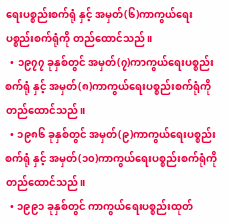ရေးပစ္စည်းစက်ရုံ နှင့် အမှတ်(၆)ကာကွယ်ရေးပစ္စည်းစက်ရုံကို တည်ထောင်သည်။
  • ၁၉၇၇ ခုနှစ်တွင် အမှတ်(၇)ကာကွယ်ရေးပစ္စည်းစက်ရုံ နှင့် အမှတ်(၈)ကာကွယ်ရေးပစ္စည်းစက်ရုံကို တည်ထောင်သည်။
  • ၁၉၈၆ ခုနှစ်တွင် အမှတ်(၉)ကာကွယ်ရေးပစ္စည်းစက်ရုံ နှင့် အမှတ်(၁၀)ကာကွယ်ရေးပစ္စည်းစက်ရုံကို တည်ထောင်သည်။
  • ၁၉၉၁ ခုနှစ်တွင် ကာကွယ်ရေးပစ္စည်းထုတ်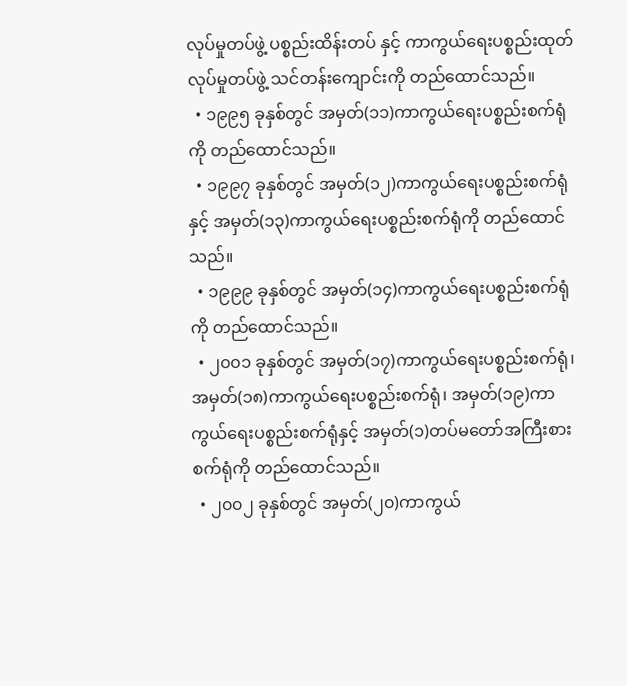လုပ်မှုတပ်ဖွဲ့ ပစ္စည်းထိန်းတပ် နှင့် ကာကွယ်ရေးပစ္စည်းထုတ်လုပ်မှုတပ်ဖွဲ့ သင်တန်းကျောင်းကို တည်ထောင်သည်။
  • ၁၉၉၅ ခုနှစ်တွင် အမှတ်(၁၁)ကာကွယ်ရေးပစ္စည်းစက်ရုံကို တည်ထောင်သည်။
  • ၁၉၉၇ ခုနှစ်တွင် အမှတ်(၁၂)ကာကွယ်ရေးပစ္စည်းစက်ရုံ နှင့် အမှတ်(၁၃)ကာကွယ်ရေးပစ္စည်းစက်ရုံကို တည်ထောင်သည်။
  • ၁၉၉၉ ခုနှစ်တွင် အမှတ်(၁၄)ကာကွယ်ရေးပစ္စည်းစက်ရုံကို တည်ထောင်သည်။
  • ၂၀၀၁ ခုနှစ်တွင် အမှတ်(၁၇)ကာကွယ်ရေးပစ္စည်းစက်ရုံ၊ အမှတ်(၁၈)ကာကွယ်ရေးပစ္စည်းစက်ရုံ၊ အမှတ်(၁၉)ကာကွယ်ရေးပစ္စည်းစက်ရုံနှင့် အမှတ်(၁)တပ်မတော်အကြီးစားစက်ရုံကို တည်ထောင်သည်။
  • ၂၀၀၂ ခုနှစ်တွင် အမှတ်(၂၀)ကာကွယ်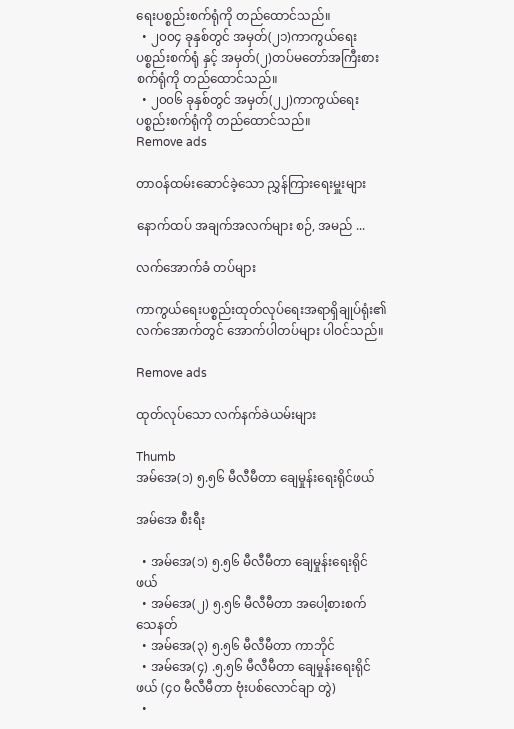ရေးပစ္စည်းစက်ရုံကို တည်ထောင်သည်။
  • ၂၀၀၄ ခုနှစ်တွင် အမှတ်(၂၁)ကာကွယ်ရေးပစ္စည်းစက်ရုံ နှင့် အမှတ်(၂)တပ်မတော်အကြီးစားစက်ရုံကို တည်ထောင်သည်။
  • ၂၀၀၆ ခုနှစ်တွင် အမှတ်(၂၂)ကာကွယ်ရေးပစ္စည်းစက်ရုံကို တည်ထောင်သည်။
Remove ads

တာဝန်ထမ်းဆောင်ခဲ့သော ညွှန်ကြားရေးမှူးများ

နောက်ထပ် အချက်အလက်များ စဉ်, အမည် ...

လက်အောက်ခံ တပ်များ

ကာကွယ်ရေးပစ္စည်းထုတ်လုပ်ရေးအရာရှိချုပ်ရုံး၏ လက်အောက်တွင် အောက်ပါတပ်များ ပါဝင်သည်။

Remove ads

ထုတ်လုပ်သော လက်နက်ခဲယမ်းများ

Thumb
အမ်အေ(၁) ၅.၅၆ မီလီမီတာ ချေမှုန်းရေးရိုင်ဖယ်

အမ်အေ စီးရီး

  • အမ်အေ(၁) ၅.၅၆ မီလီမီတာ ချေမှုန်းရေးရိုင်ဖယ်
  • အမ်အေ(၂) ၅.၅၆ မီလီမီတာ အပေါ့စားစက်သေနတ်
  • အမ်အေ(၃) ၅.၅၆ မီလီမီတာ ကာဘိုင်
  • အမ်အေ(၄) .၅.၅၆ မီလီမီတာ ချေမှုန်းရေးရိုင်ဖယ် (၄၀ မီလီမီတာ ဗုံးပစ်လောင်ချာ တွဲ)
  •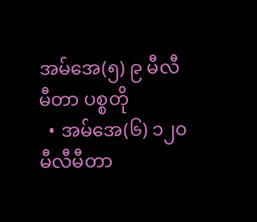အမ်အေ(၅) ၉ မီလီမီတာ ပစ္စတို
  • အမ်အေ(၆) ၁၂၀ မီလီမီတာ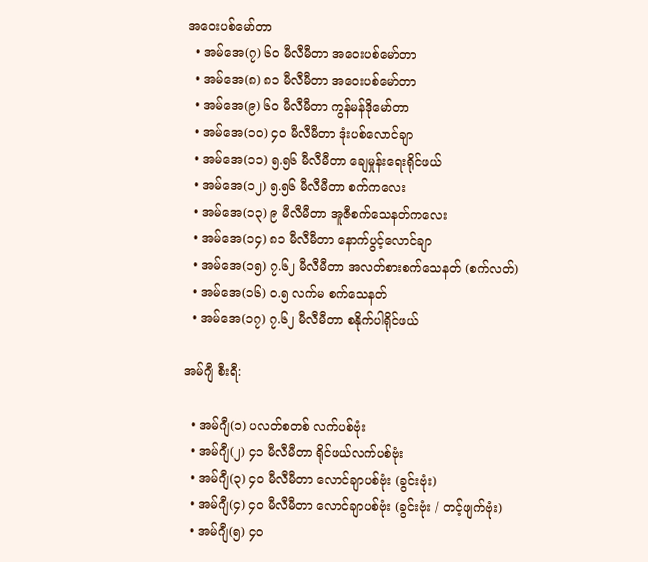အဝေးပစ်မော်တာ
  • အမ်အေ(၇) ၆၀ မီလီမီတာ အဝေးပစ်မော်တာ
  • အမ်အေ(၈) ၈၁ မီလီမီတာ အဝေးပစ်မော်တာ
  • အမ်အေ(၉) ၆၀ မီလီမီတာ ကွန်မန်ဒိုမော်တာ
  • အမ်အေ(၁၀) ၄၀ မီလီမီတာ ဒုံးပစ်လောင်ချာ
  • အမ်အေ(၁၁) ၅.၅၆ မီလီမီတာ ချေမှုန်းရေးရိုင်ဖယ်
  • အမ်အေ(၁၂) ၅.၅၆ မီလီမီတာ စက်ကလေး
  • အမ်အေ(၁၃) ၉ မီလီမီတာ အူဇီစက်သေနတ်ကလေး
  • အမ်အေ(၁၄) ၈၁ မီလီမီတာ နောက်ပွင့်လောင်ချာ
  • အမ်အေ(၁၅) ၇.၆၂ မီလီမီတာ အလတ်စားစက်သေနတ် (စက်လတ်)
  • အမ်အေ(၁၆) ၀.၅ လက်မ စက်သေနတ်
  • အမ်အေ(၁၇) ၇.၆၂ မီလီမီတာ စနိုက်ပါရိုင်ဖယ်

အမ်ဂျီ စီးရီ:

  • အမ်ဂျီ(၁) ပလတ်စတစ် လက်ပစ်ဗုံး
  • အမ်ဂျီ(၂) ၄၁ မီလီမီတာ ရိုင်ဖယ်လက်ပစ်ဗုံး
  • အမ်ဂျီ(၃) ၄၀ မီလီမီတာ လောင်ချာပစ်ဗုံး (ခွင်းဗုံး)
  • အမ်ဂျီ(၄) ၄၀ မီလီမီတာ လောင်ချာပစ်ဗုံး (ခွင်းဗုံး / တင့်ဖျက်ဗုံး)
  • အမ်ဂျီ(၅) ၄၀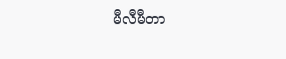မီလီမီတာ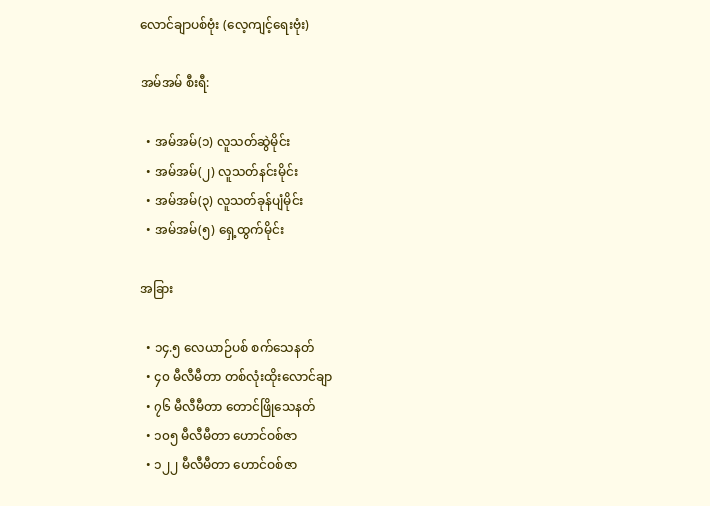လောင်ချာပစ်ဗုံး (လေ့ကျင့်ရေးဗုံး)

အမ်အမ် စီးရီ:

  • အမ်အမ်(၁) လူသတ်ဆွဲမိုင်း
  • အမ်အမ်(၂) လူသတ်နင်းမိုင်း
  • အမ်အမ်(၃) လူသတ်ခုန်ပျံမိုင်း
  • အမ်အမ်(၅) ရှေ့ထွက်မိုင်း

အခြား

  • ၁၄.၅ လေယာဉ်ပစ် စက်သေနတ်
  • ၄၀ မီလီမီတာ တစ်လုံးထိုးလောင်ချာ
  • ၇၆ မီလီမီတာ တောင်ဖြိုသေနတ်
  • ၁၀၅ မီလီမီတာ ဟောင်ဝစ်ဇာ
  • ၁၂၂ မီလီမီတာ ဟောင်ဝစ်ဇာ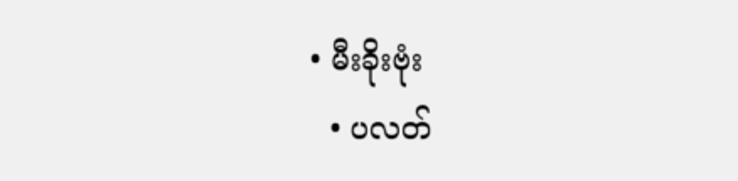• မီးခိုးဗုံး
  • ပလတ်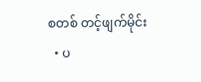စတစ် တင့်ဖျက်မိုင်း
  • ပ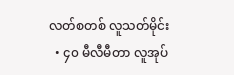လတ်စတစ် လူသတ်မိုင်း
  • ၄၀ မီလီမီတာ လူအုပ်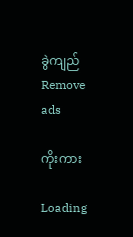ခွဲကျည်
Remove ads

ကိုးကား

Loading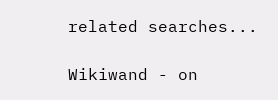related searches...

Wikiwand - on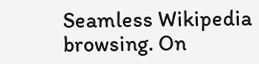Seamless Wikipedia browsing. On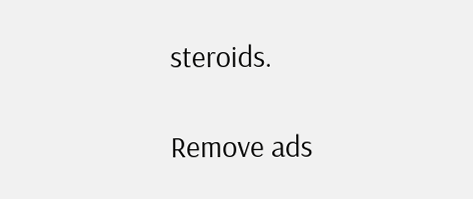steroids.

Remove ads